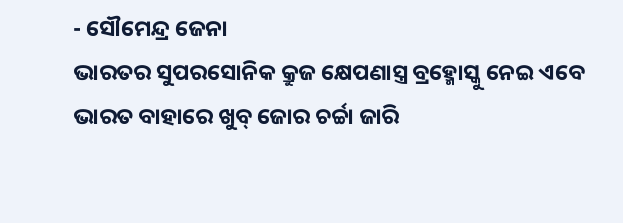- ସୌମେନ୍ଦ୍ର ଜେନା
ଭାରତର ସୁପରସୋନିକ କ୍ରୁଜ କ୍ଷେପଣାସ୍ତ୍ର ବ୍ରହ୍ମୋସ୍କୁ ନେଇ ଏବେ ଭାରତ ବାହାରେ ଖୁବ୍ ଜୋର ଚର୍ଚ୍ଚା ଜାରି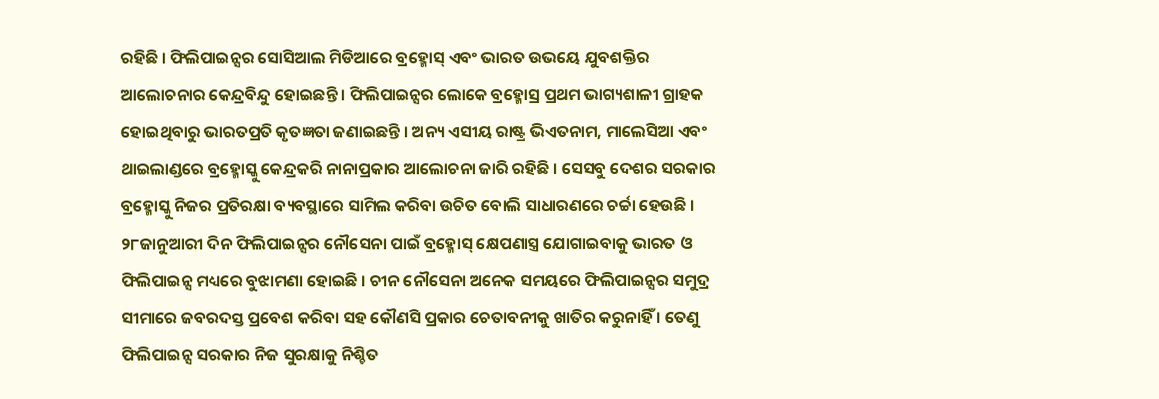ରହିଛି । ଫିଲିପାଇନ୍ସର ସୋସିଆଲ ମିଡିଆରେ ବ୍ରହ୍ମୋସ୍ ଏବଂ ଭାରତ ଉଭୟେ ଯୁବଶକ୍ତିର ଆଲୋଚନାର କେନ୍ଦ୍ରବିନ୍ଦୁ ହୋଇଛନ୍ତି । ଫିଲିପାଇନ୍ସର ଲୋକେ ବ୍ରହ୍ମୋସ୍ର ପ୍ରଥମ ଭାଗ୍ୟଶାଳୀ ଗ୍ରାହକ ହୋଇଥିବାରୁ ଭାରତପ୍ରତି କୃତଜ୍ଞତା ଜଣାଇଛନ୍ତି । ଅନ୍ୟ ଏସୀୟ ରାଷ୍ଟ୍ର ଭିଏତନାମ, ମାଲେସିଆ ଏବଂ ଥାଇଲାଣ୍ଡରେ ବ୍ରହ୍ମୋସ୍କୁ କେନ୍ଦ୍ରକରି ନାନାପ୍ରକାର ଆଲୋଚନା ଜାରି ରହିଛି । ସେସବୁ ଦେଶର ସରକାର ବ୍ରହ୍ମୋସ୍କୁ ନିଜର ପ୍ରତିରକ୍ଷା ବ୍ୟବସ୍ଥାରେ ସାମିଲ କରିବା ଉଚିତ ବୋଲି ସାଧାରଣରେ ଚର୍ଚ୍ଚା ହେଉଛି । ୨୮ଜାନୁଆରୀ ଦିନ ଫିଲିପାଇନ୍ସର ନୌସେନା ପାଇଁ ବ୍ରହ୍ମୋସ୍ କ୍ଷେପଣାସ୍ତ୍ର ଯୋଗାଇବାକୁ ଭାରତ ଓ ଫିଲିପାଇନ୍ସ ମଧ୍ୟରେ ବୁଝାମଣା ହୋଇଛି । ଚୀନ ନୌସେନା ଅନେକ ସମୟରେ ଫିଲିପାଇନ୍ସର ସମୁଦ୍ର ସୀମାରେ ଜବରଦସ୍ତ ପ୍ରବେଶ କରିବା ସହ କୌଣସି ପ୍ରକାର ଚେତାବନୀକୁ ଖାତିର କରୁନାହିଁ । ତେଣୁ ଫିଲିପାଇନ୍ସ ସରକାର ନିଜ ସୁରକ୍ଷାକୁ ନିଶ୍ଚିତ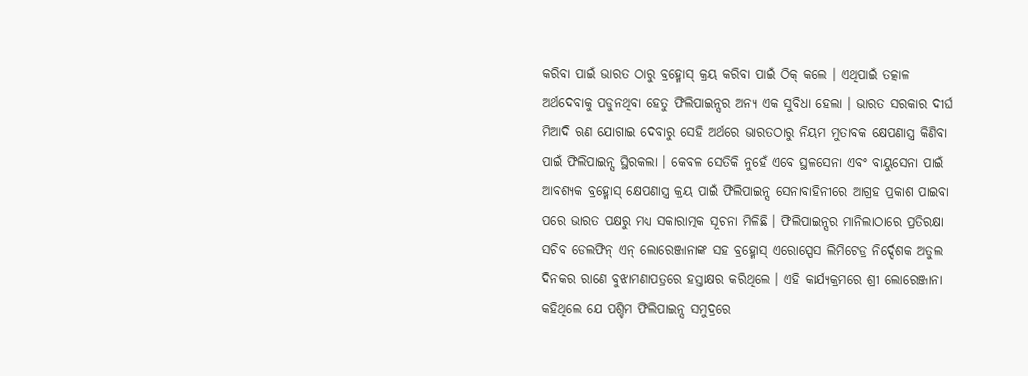କରିବା ପାଇଁ ଭାରତ ଠାରୁ ବ୍ରହ୍ମୋସ୍ କ୍ରୟ କରିବା ପାଇଁ ଠିକ୍ କଲେ । ଏଥିପାଇଁ ତତ୍କାଳ ଅର୍ଥଦେବାକୁ ପଡୁନଥିବା ହେତୁ ଫିଲିପାଇନ୍ସର ଅନ୍ୟ ଏକ ସୁବିଧା ହେଲା । ଭାରତ ସରକାର ଦୀର୍ଘ ମିଆଦି ଋଣ ଯୋଗାଇ ଦେବାରୁ ସେହି ଅର୍ଥରେ ଭାରତଠାରୁ ନିୟମ ମୁତାବକ କ୍ଷେପଣାସ୍ତ୍ର କିଣିବା ପାଇଁ ଫିଲିପାଇନ୍ସ ସ୍ଥିରକଲା । କେବଳ ସେତିକି ନୁହେଁ ଏବେ ସ୍ଥଳସେନା ଏବଂ ବାୟୁସେନା ପାଇଁ ଆବଶ୍ୟକ ବ୍ରହ୍ମୋସ୍ କ୍ଷେପଣାସ୍ତ୍ର କ୍ରୟ ପାଇଁ ଫିଲିପାଇନ୍ସ ସେନାବାହିନୀରେ ଆଗ୍ରହ ପ୍ରକାଶ ପାଇବା ପରେ ଭାରତ ପକ୍ଷରୁ ମଧ୍ୟ ସକାରାତ୍ମକ ସୂଚନା ମିଳିଛି । ଫିଲିପାଇନ୍ସର ମାନିଲାଠାରେ ପ୍ରତିରକ୍ଷା ସଚିବ ଡେଲଫିନ୍ ଏନ୍ ଲୋରେଞ୍ଜାନାଙ୍କ ସହ ବ୍ରହ୍ମୋସ୍ ଏରୋସ୍ପେସ ଲିମିଟେଡ୍ର ନିର୍ଦ୍ଦେଶକ ଅତୁଲ ଦିନକର ରାଣେ ବୁଝାମଣାପତ୍ରରେ ହସ୍ତାକ୍ଷର କରିଥିଲେ । ଏହି କାର୍ଯ୍ୟକ୍ରମରେ ଶ୍ରୀ ଲୋରେଞ୍ଜାନା କହିଥିଲେ ଯେ ପଶ୍ଚିମ ଫିଲିପାଇନ୍ସ ସମୁଦ୍ରରେ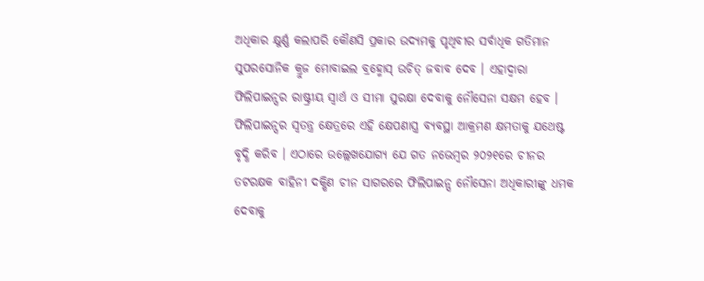ଅଧିକାର କ୍ଷୁର୍ଣ୍ଣ କଲାପରି କୌଣସି ପ୍ରକାର ଉଦ୍ୟମକୁ ପୃଥିବୀର ସର୍ବାଧିକ ଗତିମାନ ସୁପରସୋନିକ କ୍ରୁଜ ମୋବାଇଲ ବ୍ରହ୍ମୋସ୍ ଉଚିତ୍ ଜବାବ ଦେବ । ଏହାଦ୍ୱାରା ଫିଲିପାଇନ୍ସର ରାଷ୍ଟ୍ରୀୟ ସ୍ୱାର୍ଥ ଓ ସୀମା ସୁରକ୍ଷା ଦେବାକୁ ନୌସେନା ସକ୍ଷମ ହେବ । ଫିଲିପାଇନ୍ସର ସ୍ୱତନ୍ତ୍ର କ୍ଷେତ୍ରରେ ଏହି କ୍ଷେପଣାସ୍ତ୍ର ବ୍ୟବସ୍ଥା ଆକ୍ରମଣ କ୍ଷମତାକୁ ଯଥେଷ୍ଟ ବୃଦ୍ଧି କରିବ । ଏଠାରେ ଉଲ୍ଲେଖଯୋଗ୍ୟ ଯେ ଗତ ନଭେମ୍ବର ୨୦୨୧ରେ ଚୀନର ତଟରକ୍ଷକ ବାହିନୀ ଦକ୍ଷିଣ ଚୀନ ସାଗରରେ ଫିଲିପାଇନ୍ସ ନୌସେନା ଅଧିକାରୀଙ୍କୁ ଧମକ ଦେବାକୁ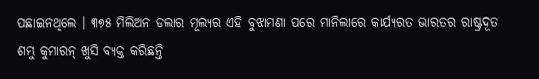ପଛାଇନଥିଲେ । ୩୭୫ ମିଲିଅନ ଡଲାର ମୂଲ୍ୟର ଏହି ବୁଝାମଣା ପରେ ମାନିଲାରେ କାର୍ଯ୍ୟରତ ଭାରତର ରାଷ୍ଟ୍ରଦୂତ ଶମ୍ଭୁ କୁମାରନ୍ ଖୁସି ବ୍ୟକ୍ତ କରିଛନ୍ତି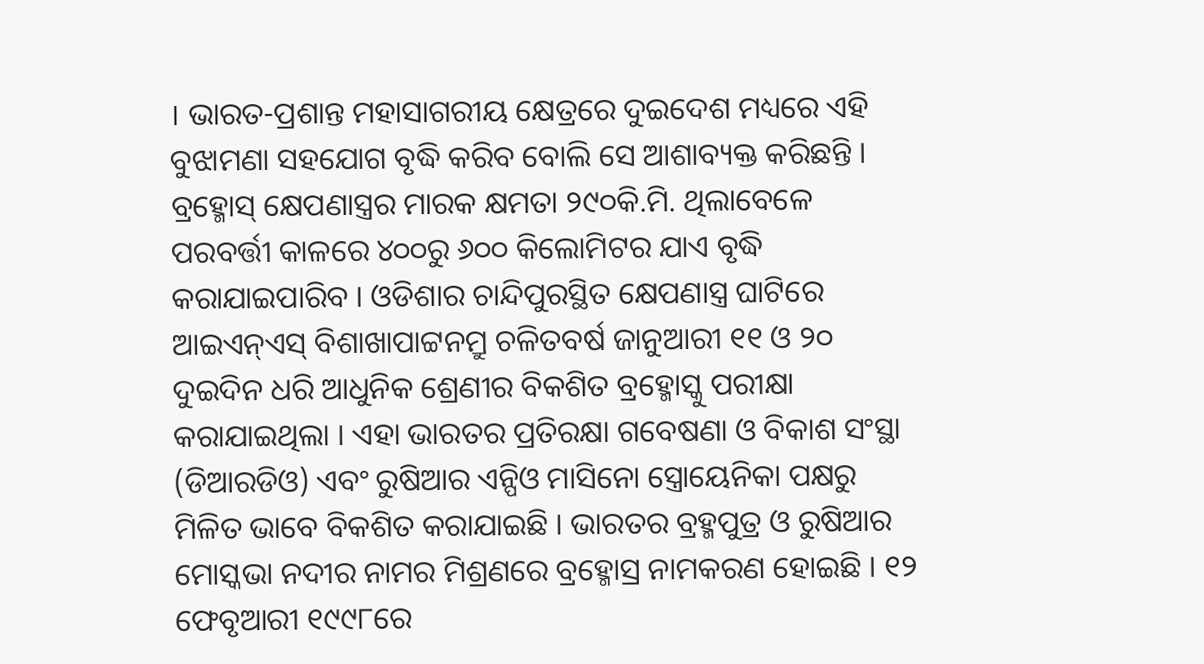। ଭାରତ-ପ୍ରଶାନ୍ତ ମହାସାଗରୀୟ କ୍ଷେତ୍ରରେ ଦୁଇଦେଶ ମଧ୍ୟରେ ଏହି ବୁଝାମଣା ସହଯୋଗ ବୃଦ୍ଧି କରିବ ବୋଲି ସେ ଆଶାବ୍ୟକ୍ତ କରିଛନ୍ତି ।
ବ୍ରହ୍ମୋସ୍ କ୍ଷେପଣାସ୍ତ୍ରର ମାରକ କ୍ଷମତା ୨୯୦କି.ମି. ଥିଲାବେଳେ ପରବର୍ତ୍ତୀ କାଳରେ ୪୦୦ରୁ ୬୦୦ କିଲୋମିଟର ଯାଏ ବୃଦ୍ଧି କରାଯାଇପାରିବ । ଓଡିଶାର ଚାନ୍ଦିପୁରସ୍ଥିତ କ୍ଷେପଣାସ୍ତ୍ର ଘାଟିରେ ଆଇଏନ୍ଏସ୍ ବିଶାଖାପାଟ୍ଟନମ୍ରୁ ଚଳିତବର୍ଷ ଜାନୁଆରୀ ୧୧ ଓ ୨୦ ଦୁଇଦିନ ଧରି ଆଧୁନିକ ଶ୍ରେଣୀର ବିକଶିତ ବ୍ରହ୍ମୋସ୍କୁ ପରୀକ୍ଷା କରାଯାଇଥିଲା । ଏହା ଭାରତର ପ୍ରତିରକ୍ଷା ଗବେଷଣା ଓ ବିକାଶ ସଂସ୍ଥା (ଡିଆରଡିଓ) ଏବଂ ରୁଷିଆର ଏନ୍ପିଓ ମାସିନୋ ସ୍ତ୍ରୋୟେନିକା ପକ୍ଷରୁ ମିଳିତ ଭାବେ ବିକଶିତ କରାଯାଇଛି । ଭାରତର ବ୍ରହ୍ମପୁତ୍ର ଓ ରୁଷିଆର ମୋସ୍କଭା ନଦୀର ନାମର ମିଶ୍ରଣରେ ବ୍ରହ୍ମୋସ୍ର ନାମକରଣ ହୋଇଛି । ୧୨ ଫେବୃଆରୀ ୧୯୯୮ରେ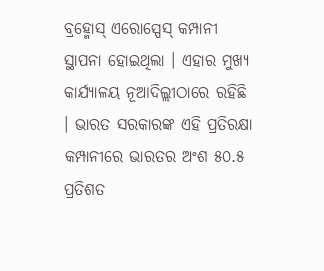ବ୍ରହ୍ମୋସ୍ ଏରୋସ୍ପେସ୍ କମ୍ପାନୀ ସ୍ଥାପନା ହୋଇଥିଲା । ଏହାର ମୁଖ୍ୟ କାର୍ଯ୍ୟାଳୟ ନୂଆଦିଲ୍ଲୀଠାରେ ରହିଛି । ଭାରତ ସରକାରଙ୍କ ଏହି ପ୍ରତିରକ୍ଷା କମ୍ପାନୀରେ ଭାରତର ଅଂଶ ୫୦.୫ ପ୍ରତିଶତ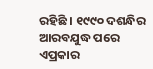ରହିଛି । ୧୯୯୦ ଦଶନ୍ଧିର ଆରବଯୁଦ୍ଧ ପରେ ଏପ୍ରକାର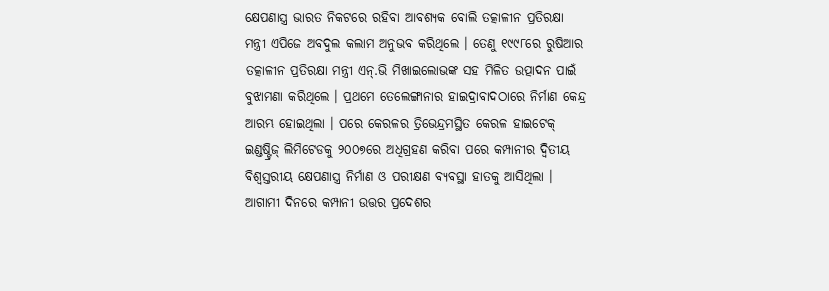କ୍ଷେପଣାସ୍ତ୍ର ଭାରତ ନିକଟରେ ରହିବା ଆବଶ୍ୟକ ବୋଲି ତତ୍କାଳୀନ ପ୍ରତିରକ୍ଷା ମନ୍ତ୍ରୀ ଏପିଜେ ଅବଦୁଲ କଲାମ ଅନୁଭବ କରିଥିଲେ । ତେଣୁ ୧୯୯୮ରେ ରୁଷିଆର ତତ୍କାଳୀନ ପ୍ରତିରକ୍ଷା ମନ୍ତ୍ରୀ ଏନ୍.ଭି ମିଖାଇଲୋଭଙ୍କ ସହ ମିଳିତ ଉତ୍ପାଦନ ପାଇଁ ବୁଝାମଣା କରିଥିଲେ । ପ୍ରଥମେ ତେଲେଙ୍ଗାନାର ହାଇଦ୍ରାବାଦଠାରେ ନିର୍ମାଣ କେନ୍ଦ୍ର ଆରମ୍ଭ ହୋଇଥିଲା । ପରେ କେରଳର ତ୍ରିଭେନ୍ଦ୍ରମସ୍ଥିତ କେରଳ ହାଇଟେକ୍ ଇଣ୍ଡଷ୍ଟ୍ରିଜ୍ ଲିମିଟେଡକୁ ୨୦୦୭ରେ ଅଧିଗ୍ରହଣ କରିବା ପରେ କମ୍ପାନୀର ଦ୍ୱିତୀୟ ବିଶ୍ୱସ୍ତରୀୟ କ୍ଷେପଣାସ୍ତ୍ର ନିର୍ମାଣ ଓ ପରୀକ୍ଷଣ ବ୍ୟବସ୍ଥା ହାତକୁ ଆସିଥିଲା । ଆଗାମୀ ଦିନରେ କମ୍ପାନୀ ଉତ୍ତର ପ୍ରଦେଶର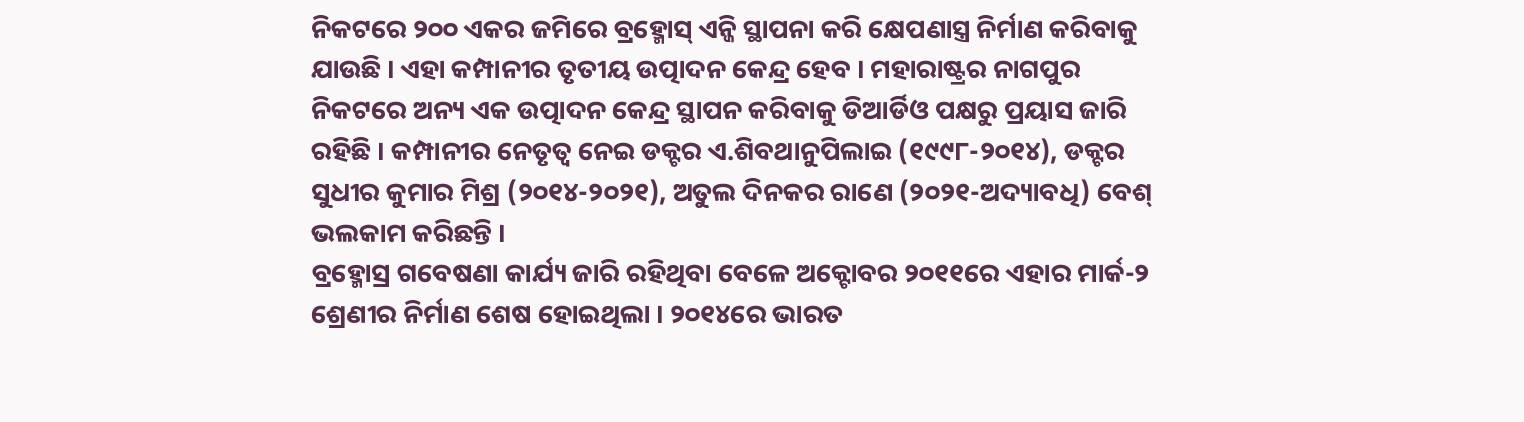ନିକଟରେ ୨୦୦ ଏକର ଜମିରେ ବ୍ରହ୍ମୋସ୍ ଏନ୍ଜି ସ୍ଥାପନା କରି କ୍ଷେପଣାସ୍ତ୍ର ନିର୍ମାଣ କରିବାକୁ ଯାଉଛି । ଏହା କମ୍ପାନୀର ତୃତୀୟ ଉତ୍ପାଦନ କେନ୍ଦ୍ର ହେବ । ମହାରାଷ୍ଟ୍ରର ନାଗପୁର ନିକଟରେ ଅନ୍ୟ ଏକ ଉତ୍ପାଦନ କେନ୍ଦ୍ର ସ୍ଥାପନ କରିବାକୁ ଡିଆର୍ଡିଓ ପକ୍ଷରୁ ପ୍ରୟାସ ଜାରି ରହିଛି । କମ୍ପାନୀର ନେତୃତ୍ୱ ନେଇ ଡକ୍ଟର ଏ.ଶିବଥାନୁପିଲାଇ (୧୯୯୮-୨୦୧୪), ଡକ୍ଟର ସୁଧୀର କୁମାର ମିଶ୍ର (୨୦୧୪-୨୦୨୧), ଅତୁଲ ଦିନକର ରାଣେ (୨୦୨୧-ଅଦ୍ୟାବଧି) ବେଶ୍ ଭଲକାମ କରିଛନ୍ତି ।
ବ୍ରହ୍ମୋସ୍ର ଗବେଷଣା କାର୍ଯ୍ୟ ଜାରି ରହିଥିବା ବେଳେ ଅକ୍ଟୋବର ୨୦୧୧ରେ ଏହାର ମାର୍କ-୨ ଶ୍ରେଣୀର ନିର୍ମାଣ ଶେଷ ହୋଇଥିଲା । ୨୦୧୪ରେ ଭାରତ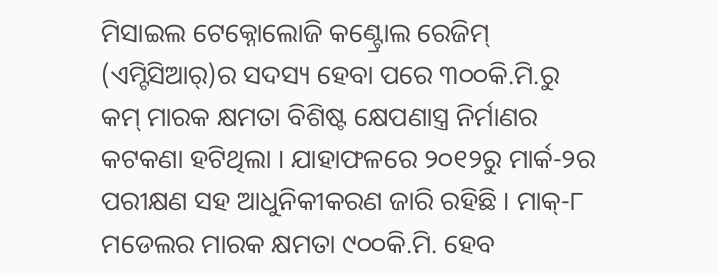ମିସାଇଲ ଟେକ୍ନୋଲୋଜି କଣ୍ଟ୍ରୋଲ ରେଜିମ୍ (ଏମ୍ଟିସିଆର୍)ର ସଦସ୍ୟ ହେବା ପରେ ୩୦୦କି.ମି.ରୁ କମ୍ ମାରକ କ୍ଷମତା ବିଶିଷ୍ଟ କ୍ଷେପଣାସ୍ତ୍ର ନିର୍ମାଣର କଟକଣା ହଟିଥିଲା । ଯାହାଫଳରେ ୨୦୧୨ରୁ ମାର୍କ-୨ର ପରୀକ୍ଷଣ ସହ ଆଧୁନିକୀକରଣ ଜାରି ରହିଛି । ମାକ୍-୮ ମଡେଲର ମାରକ କ୍ଷମତା ୯୦୦କି.ମି. ହେବ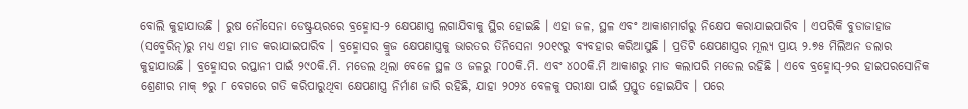ବୋଲି କୁହାଯାଉଛି । ରୁଷ ନୌସେନା ଡେଷ୍ଟ୍ରୟରରେ ବ୍ରହ୍ମୋସ-୨ କ୍ଷେପଣାସ୍ତ୍ର ଲଗାଯିବାକୁ ସ୍ଥିର ହୋଇଛି । ଏହା ଜଳ, ସ୍ଥଳ ଏବଂ ଆକାଶମାର୍ଗରୁ ନିକ୍ଷେପ କରାଯାଇପାରିବ । ଏପରିକି ବୁଡାଜାହାଜ (ସବ୍ମେରିନ୍)ରୁ ମଧ୍ୟ ଏହା ମାଡ କରାଯାଇପାରିବ । ବ୍ରହ୍ମୋସର କ୍ରୁଜ କ୍ଷେପଣାସ୍ତ୍ରକୁ ଭାରତର ତିନିସେନା ୨୦୧୯ରୁ ବ୍ୟବହାର କରିଆସୁଛି । ପ୍ରତିଟି କ୍ଷେପଣାସ୍ତ୍ରର ମୂଲ୍ୟ ପ୍ରାୟ ୨.୭୫ ମିଲିଅନ ଡଲାର କୁହାଯାଉଛି । ବ୍ରହ୍ମୋସର ରପ୍ତାନୀ ପାଇଁ ୨୯୦କି.ମି. ମଡେଲ ଥିଲା ବେଳେ ସ୍ଥଳ ଓ ଜଳରୁ ୮୦୦କି.ମି. ଏବଂ ୪୦୦କି.ମି ଆକାଶରୁ ମାଡ କଲାପରି ମଡେଲ ରହିଛି । ଏବେ ବ୍ରହ୍ମୋସ୍-୨ର ହାଇପରସୋନିକ ଶ୍ରେଣୀର ମାକ୍ ୭ରୁ ୮ ବେଗରେ ଗତି କରିପାରୁଥିବା କ୍ଷେପଣାସ୍ତ୍ର ନିର୍ମାଣ ଜାରି ରହିଛି, ଯାହା ୨୦୨୪ ବେଳକୁ ପରୀକ୍ଷା ପାଇଁ ପ୍ରସ୍ତୁତ ହୋଇଯିବ । ପରେ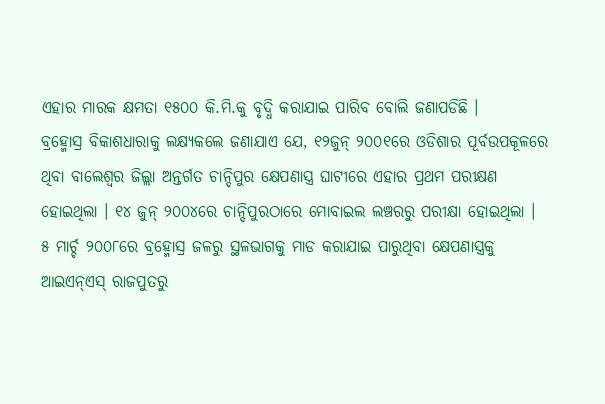ଏହାର ମାରକ କ୍ଷମତା ୧୫୦୦ କି.ମି.କୁ ବୃଦ୍ଧି କରାଯାଇ ପାରିବ ବୋଲି ଜଣାପଡିଛି ।
ବ୍ରହ୍ମୋସ୍ର ବିକାଶଧାରାକୁ ଲକ୍ଷ୍ୟକଲେ ଜଣାଯାଏ ଯେ, ୧୨ଜୁନ୍ ୨୦୦୧ରେ ଓଡିଶାର ପୂର୍ବଉପକୂଳରେ ଥିବା ବାଲେଶ୍ୱର ଜିଲ୍ଲା ଅନ୍ତର୍ଗତ ଚାନ୍ଦିପୁର କ୍ଷେପଣାସ୍ତ୍ର ଘାଟୀରେ ଏହାର ପ୍ରଥମ ପରୀକ୍ଷଣ ହୋଇଥିଲା । ୧୪ ଜୁନ୍ ୨୦୦୪ରେ ଚାନ୍ଦିପୁରଠାରେ ମୋବାଇଲ ଲଞ୍ଚରରୁ ପରୀକ୍ଷା ହୋଇଥିଲା । ୫ ମାର୍ଚ୍ଚ ୨୦୦୮ରେ ବ୍ରହ୍ମୋସ୍ର ଜଳରୁ ସ୍ଥଳଭାଗକୁ ମାଡ କରାଯାଇ ପାରୁଥିବା କ୍ଷେପଣାସ୍ତ୍ରକୁ ଆଇଏନ୍ଏସ୍ ରାଜପୁତରୁ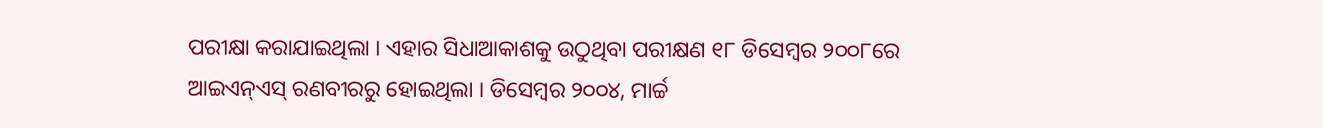ପରୀକ୍ଷା କରାଯାଇଥିଲା । ଏହାର ସିଧାଆକାଶକୁ ଉଠୁଥିବା ପରୀକ୍ଷଣ ୧୮ ଡିସେମ୍ବର ୨୦୦୮ରେ ଆଇଏନ୍ଏସ୍ ରଣବୀରରୁ ହୋଇଥିଲା । ଡିସେମ୍ବର ୨୦୦୪, ମାର୍ଚ୍ଚ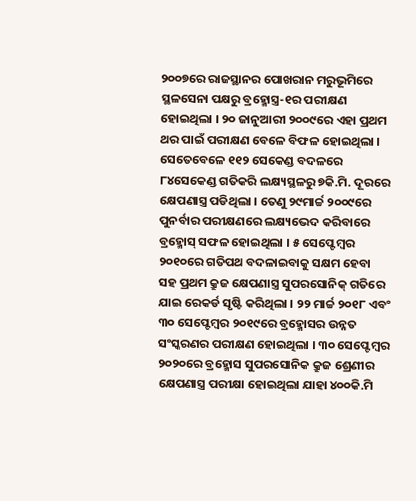୨୦୦୭ରେ ରାଜସ୍ଥାନର ପୋଖରାନ ମରୁଭୂମିରେ ସ୍ଥଳସେନା ପକ୍ଷରୁ ବ୍ରହ୍ମୋସ୍ତ୍ର-୧ର ପରୀକ୍ଷଣ ହୋଇଥିଲା । ୨୦ ଜାନୁଆରୀ ୨୦୦୯ରେ ଏହା ପ୍ରଥମ ଥର ପାଇଁ ପରୀକ୍ଷଣ ବେଳେ ବିଫଳ ହୋଇଥିଲା । ସେତେବେଳେ ୧୧୨ ସେକେଣ୍ଡ ବଦଳରେ ୮୪ସେକେଣ୍ଡ ଗତିକରି ଲକ୍ଷ୍ୟସ୍ଥଳରୁ ୭କି.ମି. ଦୂରରେ କ୍ଷେପଣାସ୍ତ୍ର ପଡିଥିଲା । ତେଣୁ ୨୯ମାର୍ଚ୍ଚ ୨୦୦୯ରେ ପୁନର୍ବାର ପରୀକ୍ଷଣରେ ଲକ୍ଷ୍ୟଭେଦ କରିବାରେ ବ୍ରହ୍ମୋସ୍ ସଫଳ ହୋଇଥିଲା । ୫ ସେପ୍ଟେମ୍ବର ୨୦୧୦ରେ ଗତିପଥ ବଦଳାଇବାକୁ ସକ୍ଷମ ହେବା ସହ ପ୍ରଥମ କ୍ରୁଜ କ୍ଷେପଣାସ୍ତ୍ର ସୁପରସୋନିକ୍ ଗତିରେ ଯାଇ ରେକର୍ଡ ସୃଷ୍ଟି କରିଥିଲା । ୨୨ ମାର୍ଚ୍ଚ ୨୦୧୮ ଏବଂ ୩୦ ସେପ୍ଟେମ୍ବର ୨୦୧୯ରେ ବ୍ରହ୍ମୋସର ଉନ୍ନତ ସଂସ୍କରଣର ପରୀକ୍ଷଣ ହୋଇଥିଲା । ୩୦ ସେପ୍ଟେମ୍ବର ୨୦୨୦ରେ ବ୍ରହ୍ମୋସ ସୁପରସୋନିକ କ୍ରୁଜ ଶ୍ରେଣୀର କ୍ଷେପଣାସ୍ତ୍ର ପରୀକ୍ଷା ହୋଇଥିଲା ଯାହା ୪୦୦କି.ମି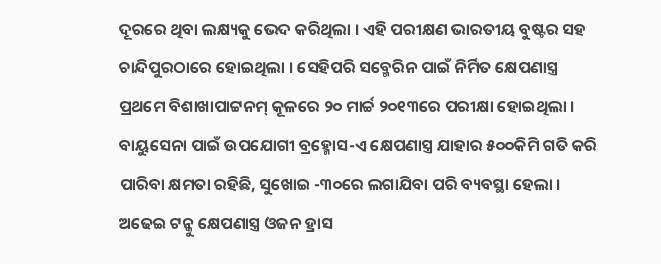ଦୂରରେ ଥିବା ଲକ୍ଷ୍ୟକୁ ଭେଦ କରିଥିଲା । ଏହି ପରୀକ୍ଷଣ ଭାରତୀୟ ବୁଷ୍ଟର ସହ ଚାନ୍ଦିପୁରଠାରେ ହୋଇଥିଲା । ସେହିପରି ସବ୍ମେରିନ ପାଇଁ ନିର୍ମିତ କ୍ଷେପଣାସ୍ତ୍ର ପ୍ରଥମେ ବିଶାଖାପାଟ୍ଟନମ୍ କୂଳରେ ୨୦ ମାର୍ଚ୍ଚ ୨୦୧୩ରେ ପରୀକ୍ଷା ହୋଇଥିଲା । ବାୟୁସେନା ପାଇଁ ଉପଯୋଗୀ ବ୍ରହ୍ମୋସ-ଏ କ୍ଷେପଣାସ୍ତ୍ର ଯାହାର ୫୦୦କିମି ଗତି କରି ପାରିବା କ୍ଷମତା ରହିଛି, ସୁଖୋଇ -୩୦ରେ ଲଗାଯିବା ପରି ବ୍ୟବସ୍ଥା ହେଲା । ଅଢେଇ ଟନ୍କୁ କ୍ଷେପଣାସ୍ତ୍ର ଓଜନ ହ୍ରାସ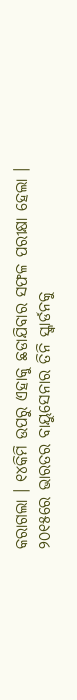କରାଗଲା । ୧୪କିମି ଉପରୁ ଏହାକୁ ଛଡାଯିବାର ସଫଳ ପରୀକ୍ଷା ହେଲା । ୨୦୧୫ରେ ଭାରତର ବାୟୁସେନାର ତିନି ସ୍କ୍ୱାର୍ଡନକୁ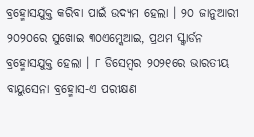ବ୍ରହ୍ମୋସଯୁକ୍ତ କରିବା ପାଇଁ ଉଦ୍ୟମ ହେଲା । ୨୦ ଜାନୁଆରୀ ୨୦୨୦ରେ ସୁଖୋଇ ୩୦ଏମ୍କେଆଇ, ପ୍ରଥମ ସ୍କ୍ୱାର୍ଡନ ବ୍ରହ୍ମୋସଯୁକ୍ତ ହେଲା । ୮ ଡିସେମ୍ବର ୨୦୨୧ରେ ଭାରତୀୟ ବାୟୁସେନା ବ୍ରହ୍ମୋସ-ଏ ପରୀକ୍ଷଣ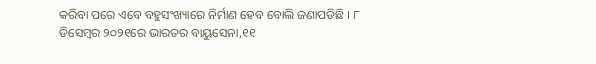କରିବା ପରେ ଏବେ ବହୁସଂଖ୍ୟାରେ ନିର୍ମାଣ ହେବ ବୋଲି ଜଣାପଡିଛି । ୮ ଡିସେମ୍ବର ୨୦୨୧ରେ ଭାରତର ବାୟୁସେନା,୧୧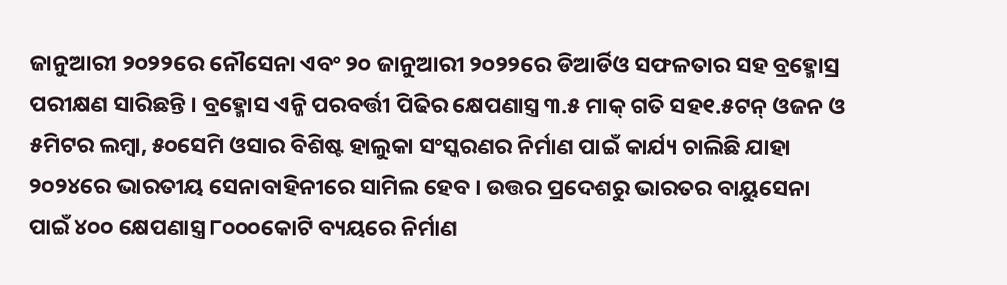ଜାନୁଆରୀ ୨୦୨୨ରେ ନୌସେନା ଏବଂ ୨୦ ଜାନୁଆରୀ ୨୦୨୨ରେ ଡିଆର୍ଡିଓ ସଫଳତାର ସହ ବ୍ରହ୍ମୋସ୍ର ପରୀକ୍ଷଣ ସାରିଛନ୍ତି । ବ୍ରହ୍ମୋସ ଏନ୍ଜି ପରବର୍ତ୍ତୀ ପିଢିର କ୍ଷେପଣାସ୍ତ୍ର ୩.୫ ମାକ୍ ଗତି ସହ୧.୫ଟନ୍ ଓଜନ ଓ ୫ମିଟର ଲମ୍ବା, ୫୦ସେମି ଓସାର ବିଶିଷ୍ଟ ହାଲୁକା ସଂସ୍କରଣର ନିର୍ମାଣ ପାଇଁ କାର୍ଯ୍ୟ ଚାଲିଛି ଯାହା ୨୦୨୪ରେ ଭାରତୀୟ ସେନାବାହିନୀରେ ସାମିଲ ହେବ । ଉତ୍ତର ପ୍ରଦେଶରୁ ଭାରତର ବାୟୁସେନା ପାଇଁ ୪୦୦ କ୍ଷେପଣାସ୍ତ୍ର ୮୦୦୦କୋଟି ବ୍ୟୟରେ ନିର୍ମାଣ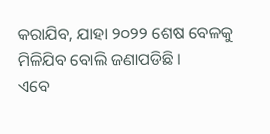କରାଯିବ, ଯାହା ୨୦୨୨ ଶେଷ ବେଳକୁ ମିଳିଯିବ ବୋଲି ଜଣାପଡିଛି ।
ଏବେ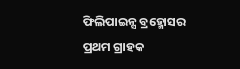ଫିଲିପାଇନ୍ସ ବ୍ରହ୍ମୋସର ପ୍ରଥମ ଗ୍ରାହକ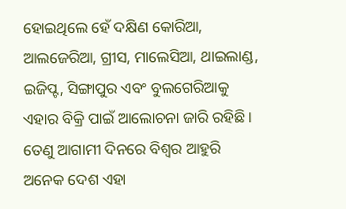ହୋଇଥିଲେ ହେଁ ଦକ୍ଷିଣ କୋରିଆ, ଆଲଜେରିଆ, ଗ୍ରୀସ, ମାଲେସିଆ, ଥାଇଲାଣ୍ଡ, ଇଜିପ୍ଟ, ସିଙ୍ଗାପୁର ଏବଂ ବୁଲଗେରିଆକୁ ଏହାର ବିକ୍ରି ପାଇଁ ଆଲୋଚନା ଜାରି ରହିଛି । ତେଣୁ ଆଗାମୀ ଦିନରେ ବିଶ୍ୱର ଆହୁରି ଅନେକ ଦେଶ ଏହା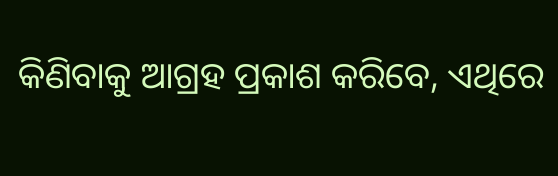କିଣିବାକୁ ଆଗ୍ରହ ପ୍ରକାଶ କରିବେ, ଏଥିରେ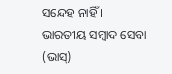ସନ୍ଦେହ ନାହିଁ ।
ଭାରତୀୟ ସମ୍ବାଦ ସେବା (ଭାସ୍)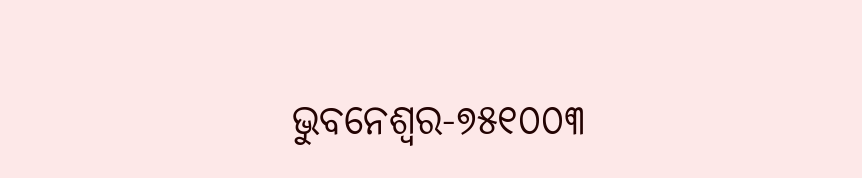ଭୁବନେଶ୍ୱର-୭୫୧୦୦୩